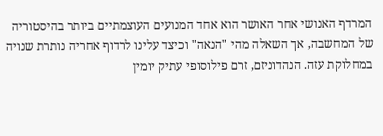המרדף האנושי אחר האושר הוא אחד המנועים העוצמתיים ביותר בהיסטוריה של המחשבה, אך השאלה מהי "הנאה" וכיצד עלינו לרדוף אחריה נותרת שנויה במחלוקת עזה. הנהדוניזם, זרם פילוסופי עתיק יומין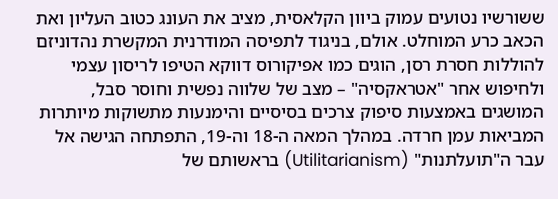ששורשיו נטועים עמוק ביוון הקלאסית, מציב את העונג כטוב העליון ואת הכאב כרע המוחלט. אולם, בניגוד לתפיסה המודרנית המקשרת נהדוניזם להוללות חסרת רסן, הוגים כמו אפיקורוס דווקא הטיפו לריסון עצמי ולחיפוש אחר "אטראקסיה" – מצב של שלווה נפשית וחוסר סבל, המושגים באמצעות סיפוק צרכים בסיסיים והימנעות מתשוקות מיותרות המביאות עמן חרדה. במהלך המאה ה-18 וה-19, התפתחה הגישה אל עבר ה"תועלתנות" (Utilitarianism) בראשותם של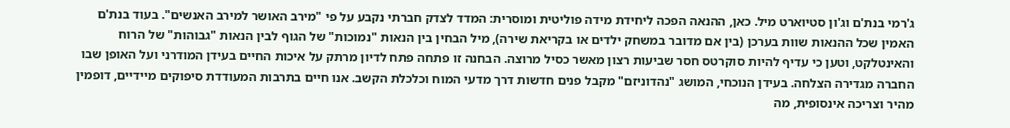ג'רמי בנת'ם וג'ון סטיוארט מיל. כאן, ההנאה הפכה ליחידת מידה פוליטית ומוסרית: המדד לצדק חברתי נקבע על פי "מירב האושר למירב האנשים". בעוד בנת'ם האמין שכל ההנאות שוות בערכן (בין אם מדובר במשחק ילדים או בקריאת שירה), מיל הבחין בין הנאות "נמוכות" של הגוף לבין הנאות "גבוהות" של הרוח והאינטלקט, וטען כי עדיף להיות סוקרטס חסר שביעות רצון מאשר כסיל מרוצה. הבחנה זו פתחה פתח לדיון מרתק על איכות החיים בעידן המודרני ועל האופן שבו החברה מגדירה הצלחה. בעידן הנוכחי, המושג "נהדוניזם" מקבל פנים חדשות דרך מדעי המוח וכלכלת הקשב. אנו חיים בתרבות המעודדת סיפוקים מיידיים, דופמין מהיר וצריכה אינסופית, מה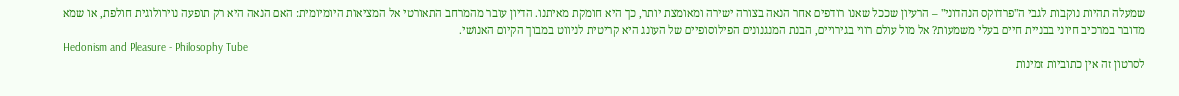שמעלה תהיות נוקבות לגבי ה"פרדוקס הנהדוני" – הרעיון שככל שאנו רודפים אחר הנאה בצורה ישירה ומאומצת יותר, כך היא חומקת מאיתנו. הדיון עובר מהמרחב התאורטי אל המציאות היומיומית: האם הנאה היא רק תופעה נוירולוגית חולפת, או שמא מדובר במרכיב חיוני בבניית חיים בעלי משמעות? אל מול עולם רווי בגירויים, הבנת המנגנונים הפילוסופיים של העונג היא קריטית לניווט במבוך הקיום האנושי.
Hedonism and Pleasure - Philosophy Tube
לסרטון זה אין כתוביות זמינות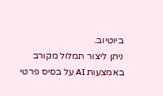ביוטיוב.
ניתן ליצור תמלול מקורב באמצעות AI על בסיס פרטי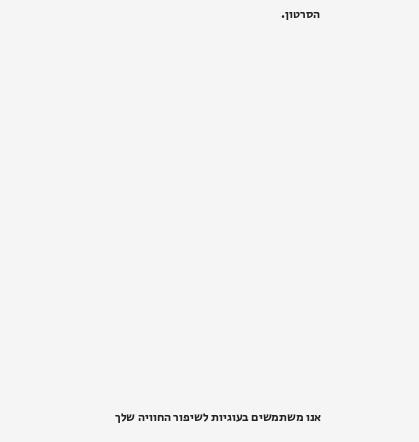הסרטון.




















אנו משתמשים בעוגיות לשיפור החוויה שלך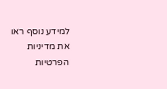למידע נוסף ראו את מדיניות הפרטיות